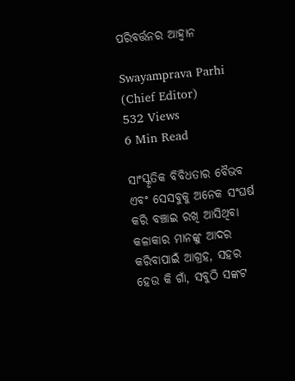ପରିବର୍ତ୍ତନର ଆହ୍ୱାନ

Swayamprava Parhi (Chief Editor)
532 Views
6 Min Read

ସାଂସ୍କୃତିକ ବିବିଧତାର ବୈଭବ ଏବଂ ସେସବୁକୁ ଅନେକ ସଂଘର୍ଷ କରି ବଞ୍ଚାଇ ରଖି ଆସିଥିବା କଳାକାର ମାନଙ୍କୁ ଆଦର କରିବାପାଇଁ ଆଗ୍ରହ, ସହର ହେଉ କି ଗାଁ, ସବୁଠି ସଙ୍କଟ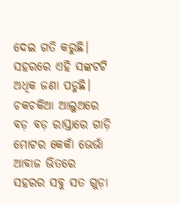ଦେଇ ଗତି କରୁଛି। ସହରରେ ଏହି ସଙ୍କଟଟି ଅଧିକ ଜଣା ପଡୁଛି। ଚକଚକିଆ ଆଲୁଅରେ ବଡ଼ ବଡ଼ ରାସ୍ତାରେ ଗାଡ଼ି ମୋଟର କେକାଁ ଭେଭାଁ ଆବାଜ ଭିତରେ ସହରର ସବୁ ସତ ଗୁଡ଼ା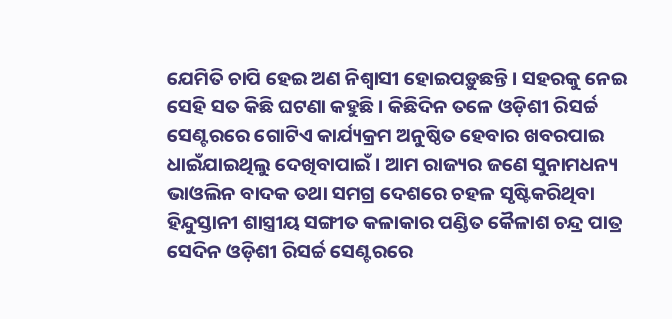ଯେମିତି ଚାପି ହେଇ ଅଣ ନିଶ୍ୱାସୀ ହୋଇପଡ଼ୁଛନ୍ତି । ସହରକୁ ନେଇ ସେହି ସତ କିଛି ଘଟଣା କହୁଛି । କିଛିଦିନ ତଳେ ଓଡ଼ିଶୀ ରିସର୍ଚ୍ଚ ସେଣ୍ଟରରେ ଗୋଟିଏ କାର୍ଯ୍ୟକ୍ରମ ଅନୁଷ୍ଠିତ ହେବାର ଖବରପାଇ ଧାଇଁଯାଇଥିଲୁ ଦେଖିବାପାଇଁ । ଆମ ରାଜ୍ୟର ଜଣେ ସୁନାମଧନ୍ୟ ଭାଓଲିନ ବାଦକ ତଥା ସମଗ୍ର ଦେଶରେ ଚହଳ ସୃଷ୍ଟିକରିଥିବା ହିନ୍ଦୁସ୍ତାନୀ ଶାସ୍ତ୍ରୀୟ ସଙ୍ଗୀତ କଳାକାର ପଣ୍ଡିତ କୈଳାଶ ଚନ୍ଦ୍ର ପାତ୍ର ସେଦିନ ଓଡ଼ିଶୀ ରିସର୍ଚ୍ଚ ସେଣ୍ଟରରେ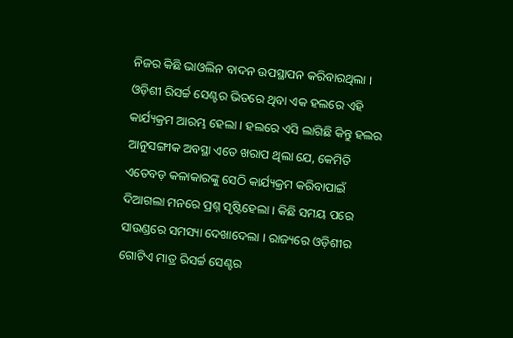ନିଜର କିଛି ଭାଓଲିନ ବାଦନ ଉପସ୍ଥାପନ କରିବାରଥିଲା । ଓଡ଼ିଶୀ ରିସର୍ଚ୍ଚ ସେଣ୍ଟର ଭିତରେ ଥିବା ଏକ ହଲରେ ଏହି କାର୍ଯ୍ୟକ୍ରମ ଆରମ୍ଭ ହେଲା । ହଲରେ ଏସି ଲାଗିଛି କିନ୍ତୁ ହଲର ଆନୁସଙ୍ଗୀକ ଅବସ୍ଥା ଏତେ ଖରାପ ଥିଲା ଯେ, କେମିତି ଏତେବଡ଼ କଳାକାରଙ୍କୁ ସେଠି କାର୍ଯ୍ୟକ୍ରମ କରିବାପାଇଁ ଦିଆଗଲା ମନରେ ପ୍ରଶ୍ନ ସୃଷ୍ଟିହେଲା । କିଛି ସମୟ ପରେ ସାଉଣ୍ଡରେ ସମସ୍ୟା ଦେଖାଦେଲା । ରାଜ୍ୟରେ ଓଡ଼ିଶୀର ଗୋଟିଏ ମାତ୍ର ରିସର୍ଚ୍ଚ ସେଣ୍ଟର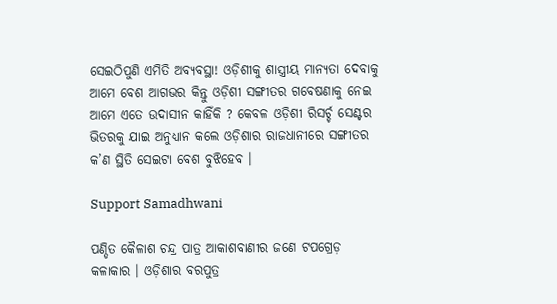ସେଇଠିପୁଣି ଏମିତି ଅବ୍ୟବସ୍ଥା! ଓଡ଼ିଶୀକୁ ଶାସ୍ତ୍ରୀୟ ମାନ୍ୟତା ଦେବାକୁ ଆମେ ବେଶ ଆଗଭର କିନ୍ତୁ ଓଡ଼ିଶୀ ସଙ୍ଗୀତର ଗବେଷଣାକୁ ନେଇ ଆମେ ଏତେ ଉଦାସୀନ କାହିଁକି ? କେବଳ ଓଡ଼ିଶୀ ରିସର୍ଚ୍ଚ ସେଣ୍ଟର ଭିତରକୁ ଯାଇ ଅନୁଧ୍ୟାନ କଲେ ଓଡ଼ିଶାର ରାଜଧାନୀରେ ସଙ୍ଗୀତର କ’ଣ ସ୍ଥିତି ସେଇଟା ବେଶ ବୁଝିହେବ ।

Support Samadhwani

ପଣ୍ଡିତ କୈଳାଶ ଚନ୍ଦ୍ର ପାତ୍ର ଆକାଶବାଣୀର ଜଣେ ଟପଗ୍ରେଡ଼ କଳାକାର । ଓଡ଼ିଶାର ବରପୁତ୍ର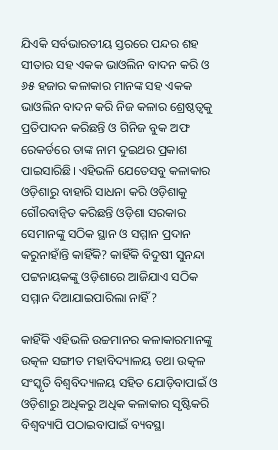ଯିଏକି ସର୍ବଭାରତୀୟ ସ୍ତରରେ ପନ୍ଦର ଶହ ସୀତାର ସହ ଏକକ ଭାଓଲିନ ବାଦନ କରି ଓ ୬୫ ହଜାର କଳାକାର ମାନଙ୍କ ସହ ଏକକ ଭାଓଲିନ ବାଦନ କରି ନିଜ କଳାର ଶ୍ରେଷ୍ଠତ୍ୱକୁ ପ୍ରତିପାଦନ କରିଛନ୍ତି ଓ ଗିନିଜ ବୁକ ଅଫ ରେକର୍ଡରେ ତାଙ୍କ ନାମ ଦୁଇଥର ପ୍ରକାଶ ପାଇସାରିଛି। ଏହିଭଳି ଯେତେସବୁ କଳାକାର ଓଡ଼ିଶାରୁ ବାହାରି ସାଧନା କରି ଓଡ଼ିଶାକୁ ଗୌରବାନ୍ୱିତ କରିଛନ୍ତି ଓଡ଼ିଶା ସରକାର ସେମାନଙ୍କୁ ସଠିକ ସ୍ଥାନ ଓ ସମ୍ମାନ ପ୍ରଦାନ କରୁନାହାଁନ୍ତି କାହିଁକି? କାହିଁକି ବିଦୁଷୀ ସୁନନ୍ଦା ପଟ୍ଟନାୟକଙ୍କୁ ଓଡ଼ିଶାରେ ଆଜିଯାଏ ସଠିକ ସମ୍ମାନ ଦିଆଯାଇପାରିଲା ନାହିଁ?

କାହିଁକି ଏହିଭଳି ଉଚ୍ଚମାନର କଳାକାରମାନଙ୍କୁ ଉତ୍କଳ ସଙ୍ଗୀତ ମହାବିଦ୍ୟାଳୟ ତଥା ଉତ୍କଳ ସଂସ୍କୃତି ବିଶ୍ୱବିଦ୍ୟାଳୟ ସହିତ ଯୋଡ଼ିବାପାଇଁ ଓ ଓଡ଼ିଶାରୁ ଅଧିକରୁ ଅଧିକ କଳାକାର ସୃଷ୍ଟିକରି ବିଶ୍ୱବ୍ୟାପି ପଠାଇବାପାଇଁ ବ୍ୟବସ୍ଥା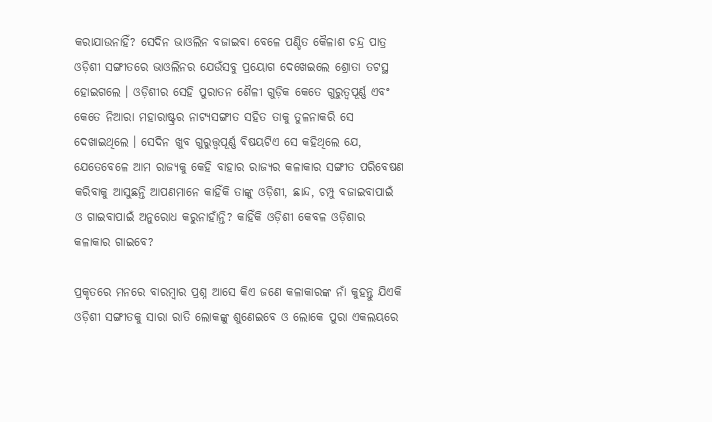କରାଯାଉନାହିଁ? ସେଦିନ ଭାଓଲିନ ବଜାଇବା ବେଳେ ପଣ୍ଡିତ କୈଳାଶ ଚନ୍ଦ୍ର ପାତ୍ର ଓଡ଼ିଶୀ ସଙ୍ଗୀତରେ ଭାଓଲିନର ଯେଉଁସବୁ ପ୍ରୟୋଗ ଦେଖେଇଲେ ଶ୍ରୋତା ତଟସ୍ଥ ହୋଇଗଲେ । ଓଡ଼ିଶୀର ସେହି ପୁରାତନ ଶୈଳୀ ଗୁଡ଼ିକ କେତେ ଗୁରୁତ୍ୱପୂର୍ଣ୍ଣ ଏବଂ କେତେ ନିଆରା ମହାରାଷ୍ଟ୍ରର ନାଟ୍ୟସଙ୍ଗୀତ ସହିତ ତାକୁ ତୁଳନାକରି ସେ ଦେଖାଇଥିଲେ । ସେଦିନ ଖୁବ ଗୁରୁତ୍ତ୍ୱପୂର୍ଣ୍ଣ ବିଷୟଟିଏ ସେ କହିଥିଲେ ଯେ, ଯେତେବେଳେ ଆମ ରାଜ୍ୟକୁ କେହି ବାହାର ରାଜ୍ୟର କଳାକାର ସଙ୍ଗୀତ ପରିବେଷଣ କରିବାକୁ ଆସୁଛନ୍ତି ଆପଣମାନେ କାହିଁକି ତାଙ୍କୁ ଓଡ଼ିଶୀ, ଛାନ୍ଦ, ଚମ୍ପୁ ବଜାଇବାପାଇଁ ଓ ଗାଇବାପାଇଁ ଅନୁରୋଧ କରୁନାହାଁନ୍ତି? କାହିଁକି ଓଡ଼ିଶୀ କେବଳ ଓଡ଼ିଶାର କଳାକାର ଗାଇବେ?

ପ୍ରକୃତରେ ମନରେ ବାରମ୍ବାର ପ୍ରଶ୍ନ ଆସେ କିଏ ଜଣେ କଳାକାରଙ୍କ ନାଁ କୁହନ୍ତୁ ଯିଏକି ଓଡ଼ିଶୀ ସଙ୍ଗୀତକୁ ସାରା ରାତି ଲୋକଙ୍କୁ ଶୁଣେଇବେ ଓ ଲୋକେ ପୁରା ଏକଲୟରେ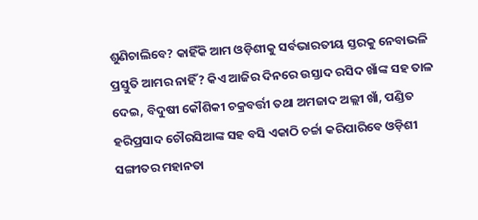ଶୁଣିଚାଲିବେ? କାହିଁକି ଆମ ଓଡ଼ିଶୀକୁ ସର୍ବଭାରତୀୟ ସ୍ତରକୁ ନେବାଭଳି ପ୍ରସ୍ତୁତି ଆମର ନାହିଁ? କିଏ ଆଜିର ଦିନରେ ଉସ୍ତାଦ ରସିଦ ଖାଁଙ୍କ ସହ ତାଳ ଦେଇ, ବିଦୁଷୀ କୌଶିକୀ ଚକ୍ରବର୍ତ୍ତୀ ତଥା ଅମଜାଦ ଅଲ୍ଲୀ ଖାଁ, ପଣ୍ଡିତ ହରିପ୍ରସାଦ ଚୌରସିଆଙ୍କ ସହ ବସି ଏକାଠି ଚର୍ଚ୍ଚା କରିପାରିବେ ଓଡ଼ିଶୀ ସଙ୍ଗୀତର ମହାନତା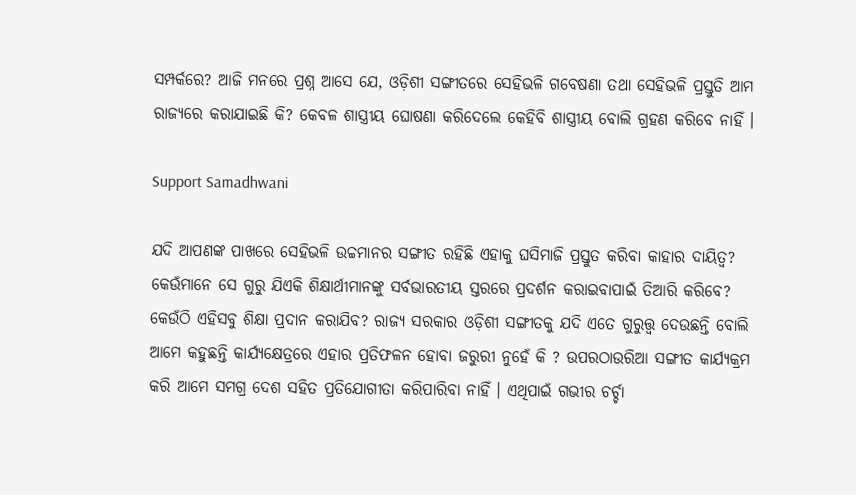ସମ୍ପର୍କରେ? ଆଜି ମନରେ ପ୍ରଶ୍ନ ଆସେ ଯେ, ଓଡ଼ିଶୀ ସଙ୍ଗୀତରେ ସେହିଭଳି ଗବେଷଣା ତଥା ସେହିଭଳି ପ୍ରସ୍ତୁତି ଆମ ରାଜ୍ୟରେ କରାଯାଇଛି କି? କେବଳ ଶାସ୍ତ୍ରୀୟ ଘୋଷଣା କରିଦେଲେ କେହିବି ଶାସ୍ତ୍ରୀୟ ବୋଲି ଗ୍ରହଣ କରିବେ ନାହିଁ ।

Support Samadhwani

ଯଦି ଆପଣଙ୍କ ପାଖରେ ସେହିଭଳି ଉଚ୍ଚମାନର ସଙ୍ଗୀତ ରହିଛି ଏହାକୁ ଘସିମାଜି ପ୍ରସ୍ତୁତ କରିବା କାହାର ଦାୟିତ୍ୱ? କେଉଁମାନେ ସେ ଗୁରୁ ଯିଏକି ଶିକ୍ଷାର୍ଥୀମାନଙ୍କୁ ସର୍ବଭାରତୀୟ ସ୍ତରରେ ପ୍ରଦର୍ଶନ କରାଇବାପାଇଁ ତିଆରି କରିବେ? କେଉଁଠି ଏହିସବୁ ଶିକ୍ଷା ପ୍ରଦାନ କରାଯିବ? ରାଜ୍ୟ ସରକାର ଓଡ଼ିଶୀ ସଙ୍ଗୀତକୁ ଯଦି ଏତେ ଗୁରୁତ୍ତ୍ୱ ଦେଉଛନ୍ତି ବୋଲି ଆମେ କହୁଛନ୍ତି କାର୍ଯ୍ୟକ୍ଷେତ୍ରରେ ଏହାର ପ୍ରତିଫଳନ ହୋବା ଜରୁରୀ ନୁହେଁ କି ? ଉପରଠାଉରିଆ ସଙ୍ଗୀତ କାର୍ଯ୍ୟକ୍ରମ କରି ଆମେ ସମଗ୍ର ଦେଶ ସହିତ ପ୍ରତିଯୋଗୀତା କରିପାରିବା ନାହିଁ । ଏଥିପାଇଁ ଗଭୀର ଚର୍ଚ୍ଚା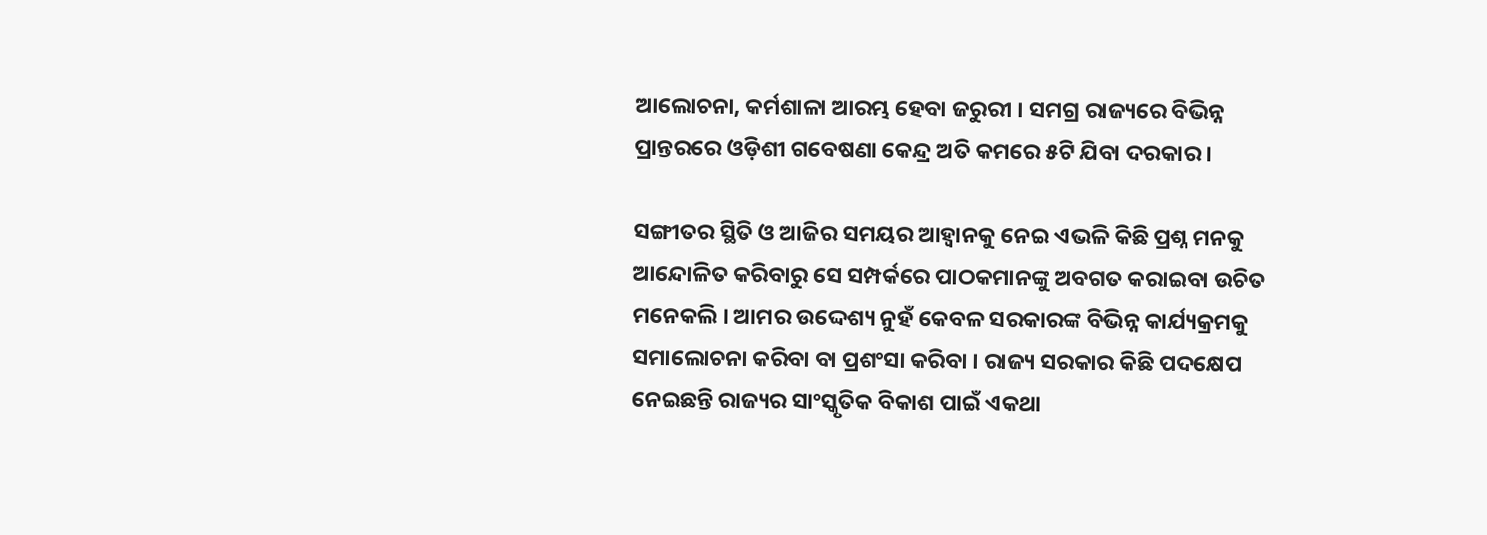ଆଲୋଚନା, କର୍ମଶାଳା ଆରମ୍ଭ ହେବା ଜରୁରୀ । ସମଗ୍ର ରାଜ୍ୟରେ ବିଭିନ୍ନ ପ୍ରାନ୍ତରରେ ଓଡ଼ିଶୀ ଗବେଷଣା କେନ୍ଦ୍ର ଅତି କମରେ ୫ଟି ଯିବା ଦରକାର ।

ସଙ୍ଗୀତର ସ୍ଥିତି ଓ ଆଜିର ସମୟର ଆହ୍ୱାନକୁ ନେଇ ଏଭଳି କିଛି ପ୍ରଶ୍ନ ମନକୁ ଆନ୍ଦୋଳିତ କରିବାରୁ ସେ ସମ୍ପର୍କରେ ପାଠକମାନଙ୍କୁ ଅବଗତ କରାଇବା ଉଚିତ ମନେକଲି । ଆମର ଉଦ୍ଦେଶ୍ୟ ନୁହଁ କେବଳ ସରକାରଙ୍କ ବିଭିନ୍ନ କାର୍ଯ୍ୟକ୍ରମକୁ ସମାଲୋଚନା କରିବା ବା ପ୍ରଶଂସା କରିବା । ରାଜ୍ୟ ସରକାର କିଛି ପଦକ୍ଷେପ ନେଇଛନ୍ତି ରାଜ୍ୟର ସାଂସ୍କୃତିକ ବିକାଶ ପାଇଁ ଏକଥା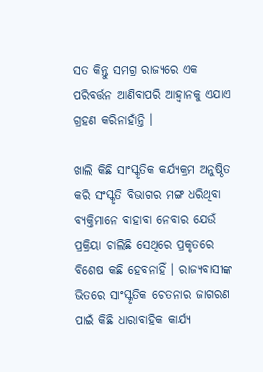ସତ କିନ୍ତୁ ସମଗ୍ର ରାଜ୍ୟରେ ଏକ ପରିବର୍ତ୍ତନ ଆଣିବାପରି ଆହ୍ୱାନକୁ ଏଯାଏ ଗ୍ରହଣ କରିନାହାଁନ୍ତି ।

ଖାଲି କିଛି ସାଂସ୍କୃତିକ କର୍ଯ୍ୟକ୍ରମ ଅନୁଷ୍ଠିତ କରି ସଂସ୍କୃତି ବିଭାଗର ମଙ୍ଗ ଧରିଥିବା ବ୍ୟକ୍ତିମାନେ ବାହାବା ନେବାର ଯେଉଁ ପ୍ରକ୍ରିୟା ଚାଲିଛି ସେଥିରେ ପ୍ରକୃତରେ ବିଶେଷ କଛି ହେବନାହିଁ । ରାଜ୍ୟବାସୀଙ୍କ ଭିତରେ ସାଂସ୍କୃତିକ ଚେତନାର ଜାଗରଣ ପାଇଁ କିଛି ଧାରାବାହିକ କାର୍ଯ୍ୟ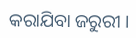କରାଯିବା ଜରୁରୀ ।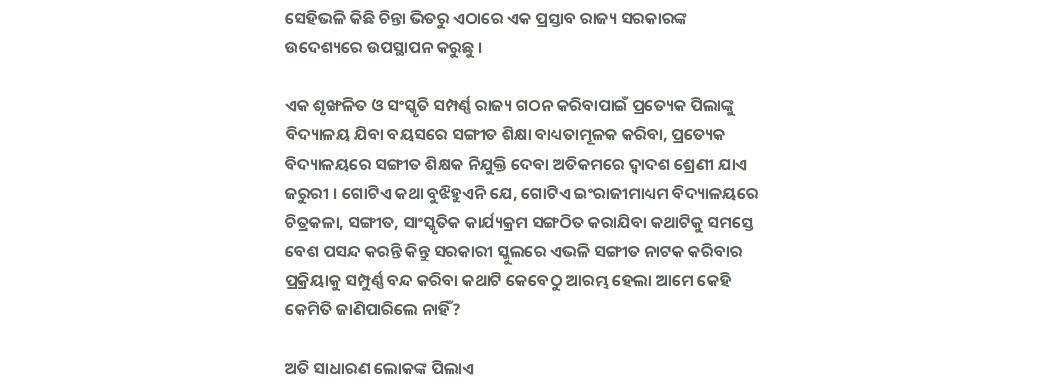ସେହିଭଳି କିଛି ଚିନ୍ତା ଭିତରୁ ଏଠାରେ ଏକ ପ୍ରସ୍ତାବ ରାଜ୍ୟ ସରକାରଙ୍କ ଉଦେଶ୍ୟରେ ଉପସ୍ଥାପନ କରୁଛୁ ।

ଏକ ଶୃଙ୍ଖଳିତ ଓ ସଂସ୍କୃତି ସମ୍ପର୍ଣ୍ଣ ରାଜ୍ୟ ଗଠନ କରିବାପାଇଁ ପ୍ରତ୍ୟେକ ପିଲାଙ୍କୁ ବିଦ୍ୟାଳୟ ଯିବା ବୟସରେ ସଙ୍ଗୀତ ଶିକ୍ଷା ବାଧ୍ୟତାମୂଳକ କରିବା, ପ୍ରତ୍ୟେକ ବିଦ୍ୟାଳୟରେ ସଙ୍ଗୀତ ଶିକ୍ଷକ ନିଯୁକ୍ତି ଦେବା ଅତିକମରେ ଦ୍ୱାଦଶ ଶ୍ରେଣୀ ଯାଏ ଜରୁରୀ । ଗୋଟିଏ କଥା ବୁଝିହୁଏନି ଯେ, ଗୋଟିଏ ଇଂରାଜୀମାଧ୍ୟମ ବିଦ୍ୟାଳୟରେ ଚିତ୍ରକଳା, ସଙ୍ଗୀତ, ସାଂସ୍କୃତିକ କାର୍ଯ୍ୟକ୍ରମ ସଙ୍ଗଠିତ କରାଯିବା କଥାଟିକୁ ସମସ୍ତେ ବେଶ ପସନ୍ଦ କରନ୍ତି କିନ୍ତୁ ସରକାରୀ ସ୍କୁଲରେ ଏଭଳି ସଙ୍ଗୀତ ନାଟକ କରିବାର ପ୍ରକ୍ରିୟାକୁ ସମ୍ପୁର୍ଣ୍ଣ ବନ୍ଦ କରିବା କଥାଟି କେବେଠୁ ଆରମ୍ଭ ହେଲା ଆମେ କେହି କେମିତି ଜାଣିପାରିଲେ ନାହିଁ?

ଅତି ସାଧାରଣ ଲୋକଙ୍କ ପିଲାଏ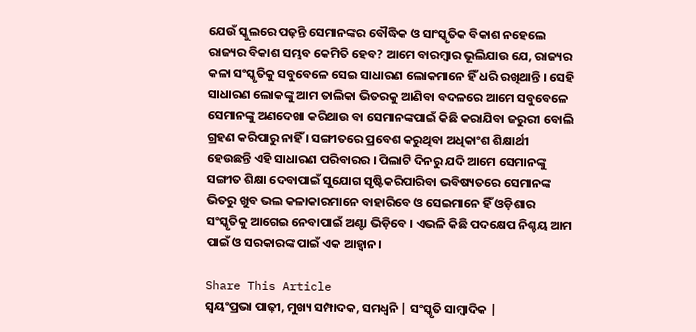ଯେଉଁ ସ୍କୁଲରେ ପଢ଼ନ୍ତି ସେମାନଙ୍କର ବୌଦ୍ଧିକ ଓ ସାଂସ୍କୃତିକ ବିକାଶ ନହେଲେ ରାଜ୍ୟର ବିକାଶ ସମ୍ଭବ କେମିତି ହେବ? ଆମେ ବାରମ୍ବାର ଭୂଲିଯାଉ ଯେ, ରାଜ୍ୟର କଳା ସଂସ୍କୃତିକୁ ସବୁବେଳେ ସେଇ ସାଧାରଣ ଲୋକମାନେ ହିଁ ଧରି ରଖିଥାନ୍ତି । ସେହି ସାଧାରଣ ଲୋକଙ୍କୁ ଆମ ତାଲିକା ଭିତରକୁ ଆଣିବା ବଦଳରେ ଆମେ ସବୁବେଳେ ସେମାନଙ୍କୁ ଅଣଦେଖା କରିଥାଉ ବା ସେମାନଙ୍କପାଇଁ କିଛି କରାଯିବା ଜରୁରୀ ବୋଲି ଗ୍ରହଣ କରିପାରୁ ନାହିଁ । ସଙ୍ଗୀତରେ ପ୍ରବେଶ କରୁଥିବା ଅଧିକାଂଶ ଶିକ୍ଷାର୍ଥୀ ହେଉଛନ୍ତି ଏହି ସାଧାରଣ ପରିବାରର । ପିଲାଟି ଦିନରୁ ଯଦି ଆମେ ସେମାନଙ୍କୁ ସଙ୍ଗୀତ ଶିକ୍ଷା ଦେବାପାଇଁ ସୁଯୋଗ ସୃଷ୍ଟିକରିପାରିବା ଭବିଷ୍ୟତରେ ସେମାନଙ୍କ ଭିତରୁ ଖୁବ ଭଲ କଳାକାରମାନେ ବାହାରିବେ ଓ ସେଇମାନେ ହିଁ ଓଡ଼ିଶାର ସଂସ୍କୃତିକୁ ଆଗେଇ ନେବାପାଇଁ ଅଣ୍ଟା ଭିଡ଼ିବେ । ଏଭଳି କିଛି ପଦକ୍ଷେପ ନିଶ୍ଚୟ ଆମ ପାଇଁ ଓ ସରକାରଙ୍କ ପାଇଁ ଏକ ଆହ୍ୱାନ।

Share This Article
ସ୍ଵୟଂପ୍ରଭା ପାଢ଼ୀ, ମୁଖ୍ୟ ସମ୍ପାଦକ, ସମଧ୍ୱନି | ସଂସ୍କୃତି ସାମ୍ବାଦିକ |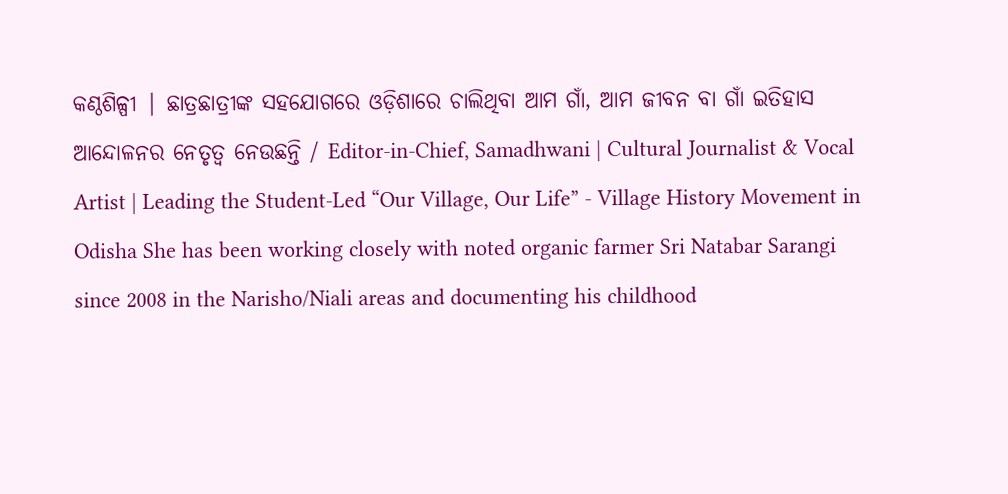କଣ୍ଠଶିଳ୍ପୀ | ଛାତ୍ରଛାତ୍ରୀଙ୍କ ସହଯୋଗରେ ଓଡ଼ିଶାରେ ଚାଲିଥିବା ଆମ ଗାଁ, ଆମ ଜୀବନ ବା ଗାଁ ଇତିହାସ ଆନ୍ଦୋଳନର ନେତୃତ୍ଵ ନେଉଛନ୍ତି / Editor-in-Chief, Samadhwani | Cultural Journalist & Vocal Artist | Leading the Student-Led “Our Village, Our Life” - Village History Movement in Odisha She has been working closely with noted organic farmer Sri Natabar Sarangi since 2008 in the Narisho/Niali areas and documenting his childhood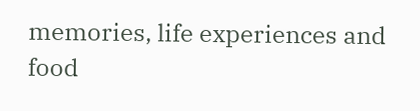memories, life experiences and food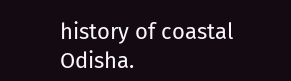history of coastal Odisha.